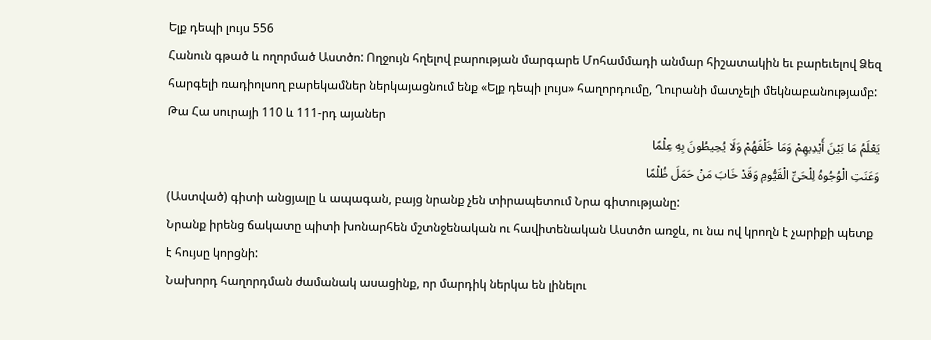Ելք դեպի լույս 556
Հանուն գթած և ողորմած Աստծո: Ողջույն հղելով բարության մարգարե Մոհամմադի անմար հիշատակին եւ բարեւելով Ձեզ հարգելի ռադիոլսող բարեկամներ ներկայացնում ենք «Ելք դեպի լույս» հաղորդումը, Ղուրանի մատչելի մեկնաբանությամբ:
Թա Հա սուրայի 110 և 111-րդ այաներ
یَعْلَمُ مَا بَیْنَ أَیْدِیهِمْ وَمَا خَلْفَهُمْ وَلَا یُحِیطُونَ بِهِ عِلْمًا
وَعَنَتِ الْوُجُوهُ لِلْحَیِّ الْقَیُّومِ وَقَدْ خَابَ مَنْ حَمَلَ ظُلْمًا
(Աստված) գիտի անցյալը և ապագան, բայց նրանք չեն տիրապետում Նրա գիտությանը:
Նրանք իրենց ճակատը պիտի խոնարհեն մշտնջենական ու հավիտենական Աստծո առջև, ու նա ով կրողն է չարիքի պետք է հույսը կորցնի:
Նախորդ հաղորդման ժամանակ ասացինք, որ մարդիկ ներկա են լինելու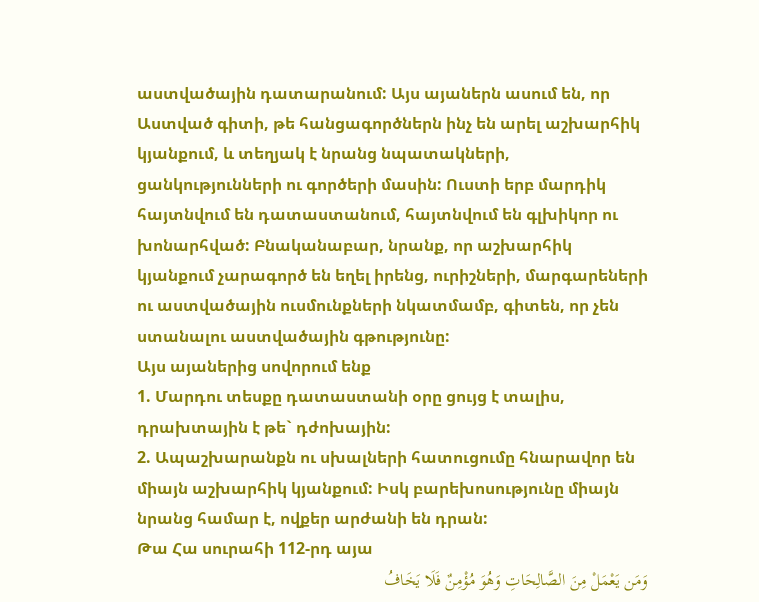աստվածային դատարանում: Այս այաներն ասում են, որ Աստված գիտի, թե հանցագործներն ինչ են արել աշխարհիկ կյանքում, և տեղյակ է նրանց նպատակների, ցանկությունների ու գործերի մասին: Ուստի երբ մարդիկ հայտնվում են դատաստանում, հայտնվում են գլխիկոր ու խոնարհված: Բնականաբար, նրանք, որ աշխարհիկ կյանքում չարագործ են եղել իրենց, ուրիշների, մարգարեների ու աստվածային ուսմունքների նկատմամբ, գիտեն, որ չեն ստանալու աստվածային գթությունը:
Այս այաներից սովորում ենք
1. Մարդու տեսքը դատաստանի օրը ցույց է տալիս, դրախտային է թե` դժոխային:
2. Ապաշխարանքն ու սխալների հատուցումը հնարավոր են միայն աշխարհիկ կյանքում: Իսկ բարեխոսությունը միայն նրանց համար է, ովքեր արժանի են դրան:
Թա Հա սուրահի 112-րդ այա
وَمَن یَعْمَلْ مِنَ الصَّالِحَاتِ وَهُوَ مُؤْمِنٌ فَلَا یَخَافُ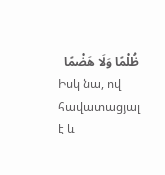ظُلْمًا وَلَا هَضْمًا
Իսկ նա, ով հավատացյալ է և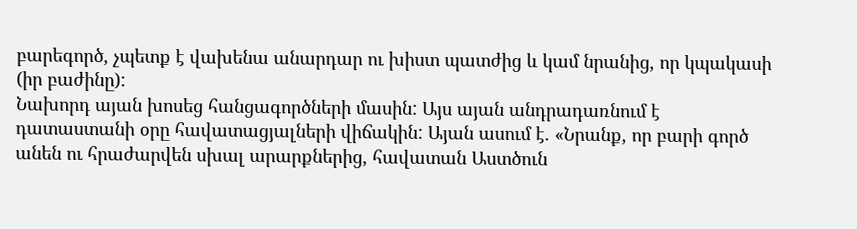բարեգործ, չպետք է վախենա անարդար ու խիստ պատժից և կամ նրանից, որ կպակասի (իր բաժինը):
Նախորդ այան խոսեց հանցագործների մասին: Այս այան անդրադառնում է դատաստանի օրը հավատացյալների վիճակին: Այան ասում է. «Նրանք, որ բարի գործ անեն ու հրաժարվեն սխալ արարքներից, հավատան Աստծուն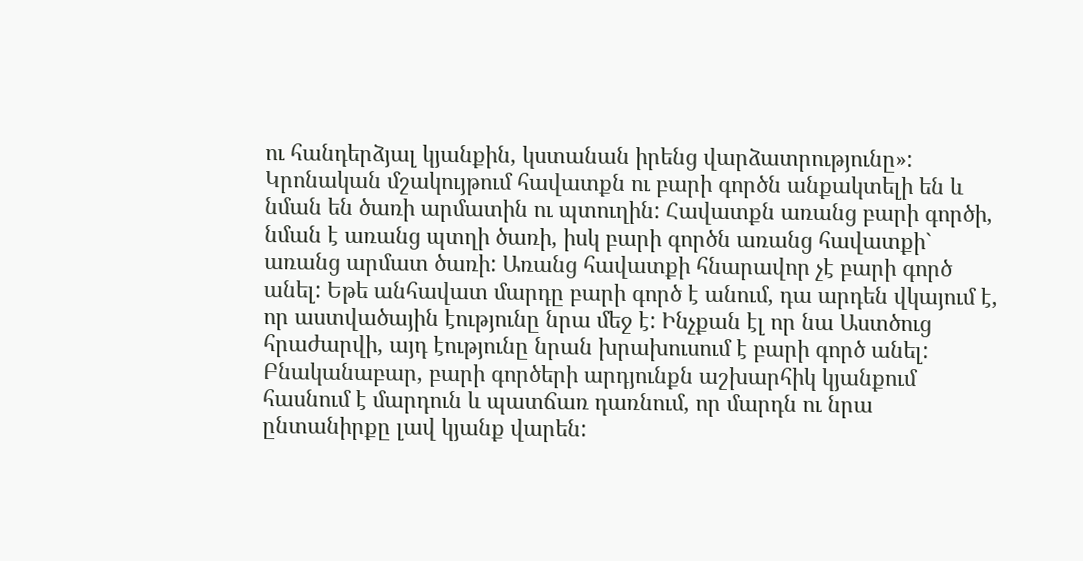ու հանդերձյալ կյանքին, կստանան իրենց վարձատրությունը»: Կրոնական մշակույթում հավատքն ու բարի գործն անքակտելի են և նման են ծառի արմատին ու պտուղին: Հավատքն առանց բարի գործի, նման է առանց պտղի ծառի, իսկ բարի գործն առանց հավատքի` առանց արմատ ծառի: Առանց հավատքի հնարավոր չէ բարի գործ անել: Եթե անհավատ մարդը բարի գործ է անում, դա արդեն վկայում է, որ աստվածային էությունը նրա մեջ է: Ինչքան էլ որ նա Աստծուց հրաժարվի, այդ էությունը նրան խրախուսում է բարի գործ անել: Բնականաբար, բարի գործերի արդյունքն աշխարհիկ կյանքում հասնում է մարդուն և պատճառ դառնում, որ մարդն ու նրա ընտանիրքը լավ կյանք վարեն: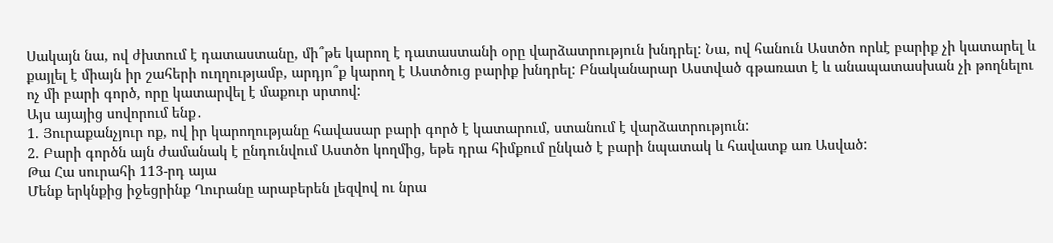Սակայն նա, ով ժխտում է դատաստանը, մի՞թե կարող է դատաստանի օրը վարձատրություն խնդրել: Նա, ով հանուն Աստծո որևէ բարիք չի կատարել և քայլել է միայն իր շահերի ուղղությամբ, արդյո՞ք կարող է Աստծուց բարիք խնդրել: Բնականարար Աստված գթառատ է և անապատասխան չի թողնելու ոչ մի բարի գործ, որը կատարվել է մաքուր սրտով:
Այս այայից սովորում ենք․
1. Յուրաքանչյուր ոք, ով իր կարողությանը հավասար բարի գործ է կատարում, ստանում է վարձատրություն:
2. Բարի գործն այն ժամանակ է ընդունվում Աստծո կողմից, եթե դրա հիմքում ընկած է բարի նպատակ և հավատք առ Ասված:
Թա Հա սուրահի 113-րդ այա
Մենք երկնքից իջեցրինք Ղուրանը արաբերեն լեզվով ու նրա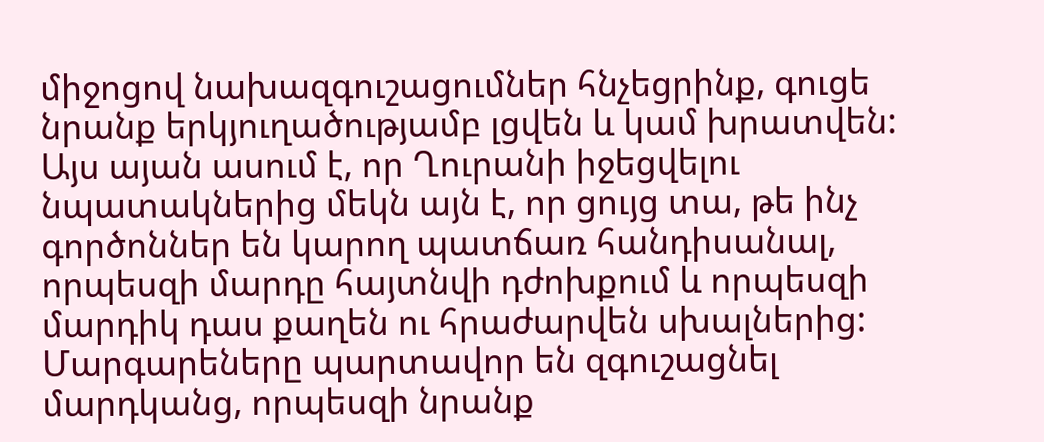միջոցով նախազգուշացումներ հնչեցրինք, գուցե նրանք երկյուղածությամբ լցվեն և կամ խրատվեն:
Այս այան ասում է, որ Ղուրանի իջեցվելու նպատակներից մեկն այն է, որ ցույց տա, թե ինչ գործոններ են կարող պատճառ հանդիսանալ, որպեսզի մարդը հայտնվի դժոխքում և որպեսզի մարդիկ դաս քաղեն ու հրաժարվեն սխալներից: Մարգարեները պարտավոր են զգուշացնել մարդկանց, որպեսզի նրանք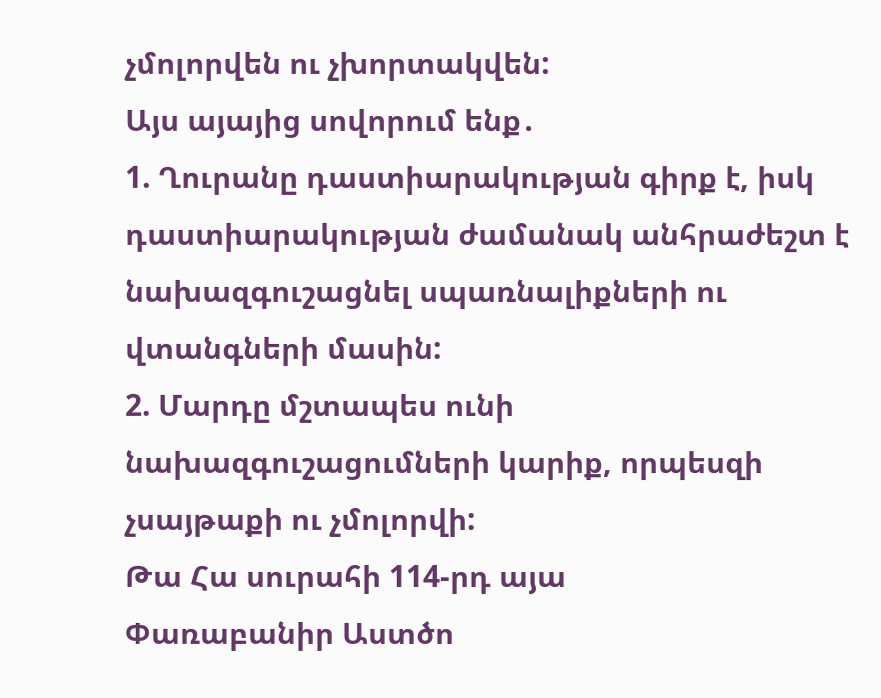չմոլորվեն ու չխորտակվեն:
Այս այայից սովորում ենք․
1. Ղուրանը դաստիարակության գիրք է, իսկ դաստիարակության ժամանակ անհրաժեշտ է նախազգուշացնել սպառնալիքների ու վտանգների մասին:
2. Մարդը մշտապես ունի նախազգուշացումների կարիք, որպեսզի չսայթաքի ու չմոլորվի:
Թա Հա սուրահի 114-րդ այա
Փառաբանիր Աստծո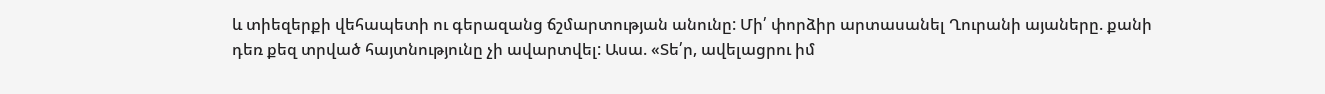և տիեզերքի վեհապետի ու գերազանց ճշմարտության անունը: Մի՛ փորձիր արտասանել Ղուրանի այաները. քանի դեռ քեզ տրված հայտնությունը չի ավարտվել: Ասա. «Տե՛ր, ավելացրու իմ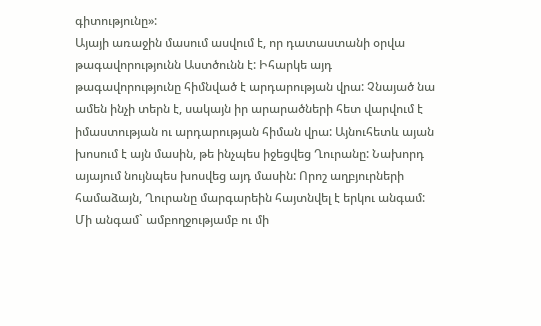գիտությունը»:
Այայի առաջին մասում ասվում է, որ դատաստանի օրվա թագավորությունն Աստծունն է: Իհարկե այդ թագավորությունը հիմնված է արդարության վրա: Չնայած նա ամեն ինչի տերն է, սակայն իր արարածների հետ վարվում է իմաստության ու արդարության հիման վրա: Այնուհետև այան խոսում է այն մասին, թե ինչպես իջեցվեց Ղուրանը: Նախորդ այայում նույնպես խոսվեց այդ մասին: Որոշ աղբյուրների համաձայն, Ղուրանը մարգարեին հայտնվել է երկու անգամ: Մի անգամ` ամբողջությամբ ու մի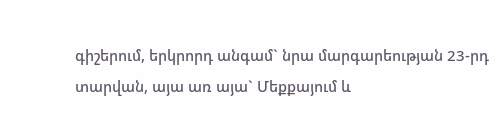գիշերում, երկրորդ անգամ` նրա մարգարեության 23-րդ տարվան, այա առ այա` Մեքքայում և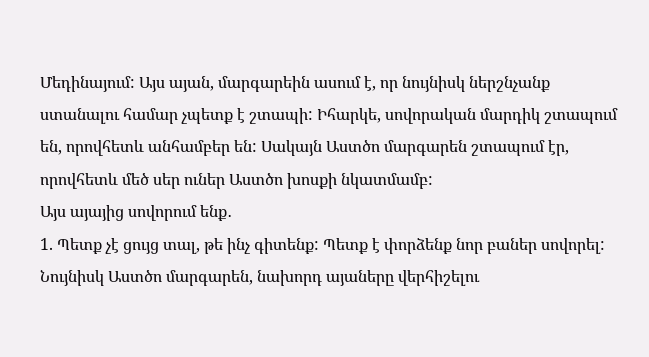Մեդինայում: Այս այան, մարգարեին ասում է, որ նույնիսկ ներշնչանք ստանալու համար չպետք է շտապի: Իհարկե, սովորական մարդիկ շտապում են, որովհետև անհամբեր են: Սակայն Աստծո մարգարեն շտապում էր, որովհետև մեծ սեր ուներ Աստծո խոսքի նկատմամբ:
Այս այայից սովորում ենք․
1. Պետք չէ ցույց տալ, թե ինչ գիտենք: Պետք է փորձենք նոր բաներ սովորել: Նույնիսկ Աստծո մարգարեն, նախորդ այաները վերհիշելու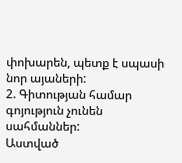փոխարեն, պետք է սպասի նոր այաների:
2. Գիտության համար գոյություն չունեն սահմաններ:
Աստված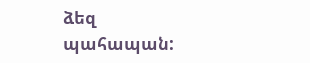ձեզ պահապան: